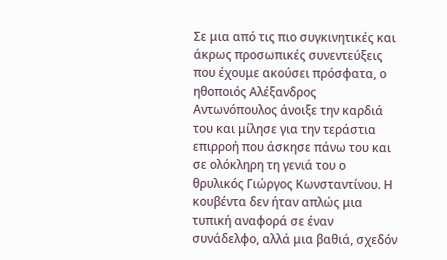Σε μια από τις πιο συγκινητικές και άκρως προσωπικές συνεντεύξεις που έχουμε ακούσει πρόσφατα, ο ηθοποιός Αλέξανδρος Αντωνόπουλος άνοιξε την καρδιά του και μίλησε για την τεράστια επιρροή που άσκησε πάνω του και σε ολόκληρη τη γενιά του ο θρυλικός Γιώργος Κωνσταντίνου. Η κουβέντα δεν ήταν απλώς μια τυπική αναφορά σε έναν συνάδελφο, αλλά μια βαθιά, σχεδόν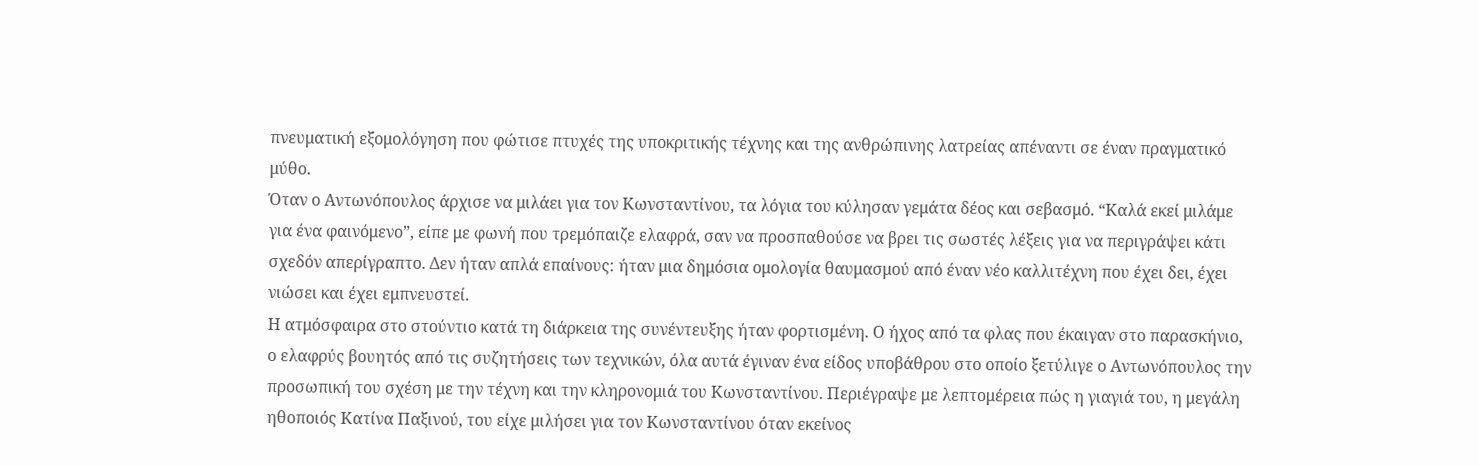πνευματική εξομολόγηση που φώτισε πτυχές της υποκριτικής τέχνης και της ανθρώπινης λατρείας απέναντι σε έναν πραγματικό μύθο.
Όταν ο Αντωνόπουλος άρχισε να μιλάει για τον Κωνσταντίνου, τα λόγια του κύλησαν γεμάτα δέος και σεβασμό. “Καλά εκεί μιλάμε για ένα φαινόμενο”, είπε με φωνή που τρεμόπαιζε ελαφρά, σαν να προσπαθούσε να βρει τις σωστές λέξεις για να περιγράψει κάτι σχεδόν απερίγραπτο. Δεν ήταν απλά επαίνους: ήταν μια δημόσια ομολογία θαυμασμού από έναν νέο καλλιτέχνη που έχει δει, έχει νιώσει και έχει εμπνευστεί.
Η ατμόσφαιρα στο στούντιο κατά τη διάρκεια της συνέντευξης ήταν φορτισμένη. Ο ήχος από τα φλας που έκαιγαν στο παρασκήνιο, ο ελαφρύς βουητός από τις συζητήσεις των τεχνικών, όλα αυτά έγιναν ένα είδος υποβάθρου στο οποίο ξετύλιγε ο Αντωνόπουλος την προσωπική του σχέση με την τέχνη και την κληρονομιά του Κωνσταντίνου. Περιέγραψε με λεπτομέρεια πώς η γιαγιά του, η μεγάλη ηθοποιός Κατίνα Παξινού, του είχε μιλήσει για τον Κωνσταντίνου όταν εκείνος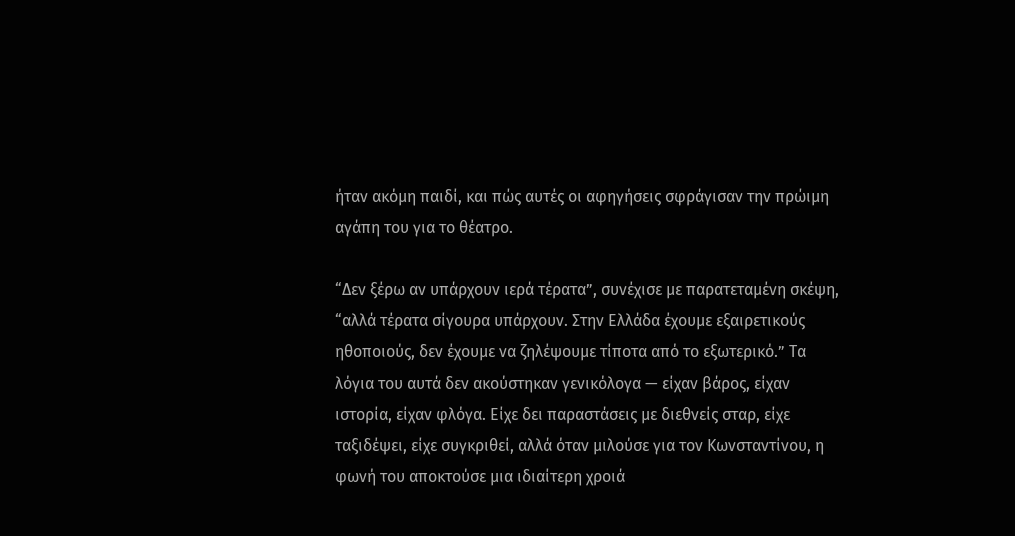ήταν ακόμη παιδί, και πώς αυτές οι αφηγήσεις σφράγισαν την πρώιμη αγάπη του για το θέατρο.

“Δεν ξέρω αν υπάρχουν ιερά τέρατα”, συνέχισε με παρατεταμένη σκέψη, “αλλά τέρατα σίγουρα υπάρχουν. Στην Ελλάδα έχουμε εξαιρετικούς ηθοποιούς, δεν έχουμε να ζηλέψουμε τίποτα από το εξωτερικό.” Τα λόγια του αυτά δεν ακούστηκαν γενικόλογα — είχαν βάρος, είχαν ιστορία, είχαν φλόγα. Είχε δει παραστάσεις με διεθνείς σταρ, είχε ταξιδέψει, είχε συγκριθεί, αλλά όταν μιλούσε για τον Κωνσταντίνου, η φωνή του αποκτούσε μια ιδιαίτερη χροιά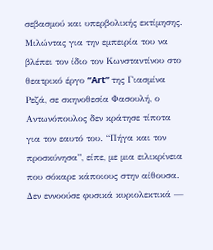σεβασμού και υπερβολικής εκτίμησης.
Μιλώντας για την εμπειρία του να βλέπει τον ίδιο τον Κωνσταντίνου στο θεατρικό έργο “Art” της Γιασμίνα Ρεζά, σε σκηνοθεσία Φασουλή, ο Αντωνόπουλος δεν κράτησε τίποτα για τον εαυτό του. “Πήγα και τον προσκύνησα”, είπε, με μια ειλικρίνεια που σόκαρε κάποιους στην αίθουσα. Δεν εννοούσε φυσικά κυριολεκτικά —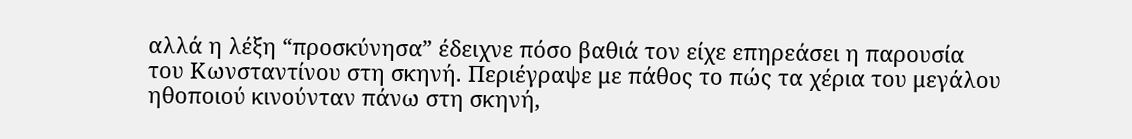αλλά η λέξη “προσκύνησα” έδειχνε πόσο βαθιά τον είχε επηρεάσει η παρουσία του Κωνσταντίνου στη σκηνή. Περιέγραψε με πάθος το πώς τα χέρια του μεγάλου ηθοποιού κινούνταν πάνω στη σκηνή,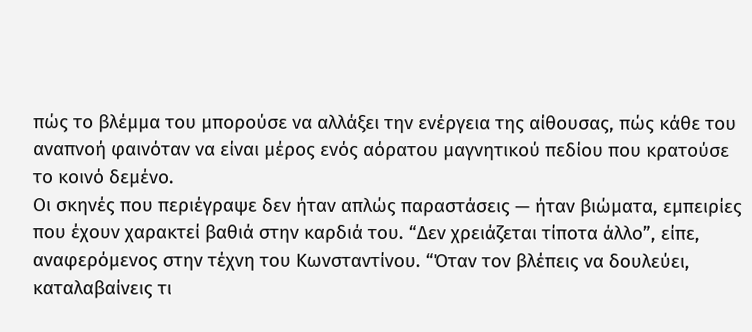πώς το βλέμμα του μπορούσε να αλλάξει την ενέργεια της αίθουσας, πώς κάθε του αναπνοή φαινόταν να είναι μέρος ενός αόρατου μαγνητικού πεδίου που κρατούσε το κοινό δεμένο.
Οι σκηνές που περιέγραψε δεν ήταν απλώς παραστάσεις — ήταν βιώματα, εμπειρίες που έχουν χαρακτεί βαθιά στην καρδιά του. “Δεν χρειάζεται τίποτα άλλο”, είπε, αναφερόμενος στην τέχνη του Κωνσταντίνου. “Όταν τον βλέπεις να δουλεύει, καταλαβαίνεις τι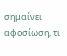σημαίνει αφοσίωση, τι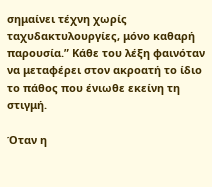σημαίνει τέχνη χωρίς ταχυδακτυλουργίες, μόνο καθαρή παρουσία.” Κάθε του λέξη φαινόταν να μεταφέρει στον ακροατή το ίδιο το πάθος που ένιωθε εκείνη τη στιγμή.

Όταν η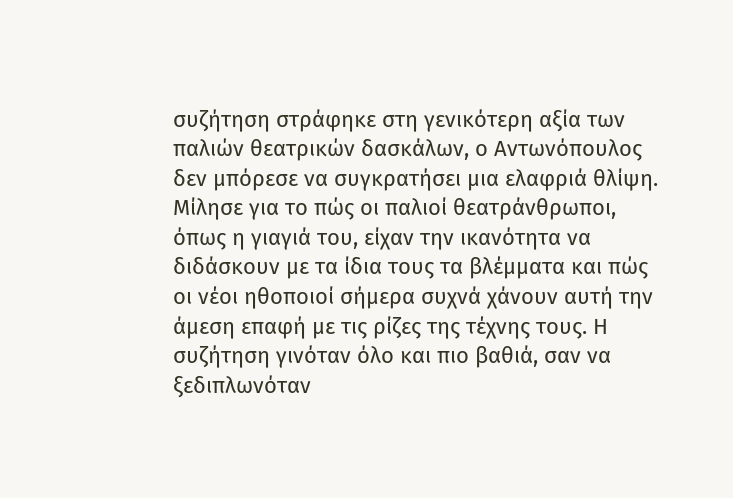συζήτηση στράφηκε στη γενικότερη αξία των παλιών θεατρικών δασκάλων, ο Αντωνόπουλος δεν μπόρεσε να συγκρατήσει μια ελαφριά θλίψη. Μίλησε για το πώς οι παλιοί θεατράνθρωποι, όπως η γιαγιά του, είχαν την ικανότητα να διδάσκουν με τα ίδια τους τα βλέμματα και πώς οι νέοι ηθοποιοί σήμερα συχνά χάνουν αυτή την άμεση επαφή με τις ρίζες της τέχνης τους. Η συζήτηση γινόταν όλο και πιο βαθιά, σαν να ξεδιπλωνόταν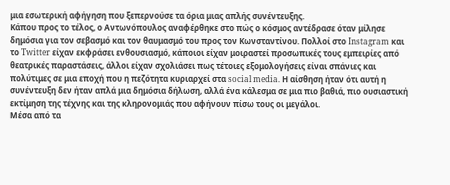μια εσωτερική αφήγηση που ξεπερνούσε τα όρια μιας απλής συνέντευξης.
Κάπου προς το τέλος, ο Αντωνόπουλος αναφέρθηκε στο πώς ο κόσμος αντέδρασε όταν μίλησε δημόσια για τον σεβασμό και τον θαυμασμό του προς τον Κωνσταντίνου. Πολλοί στο Instagram και το Twitter είχαν εκφράσει ενθουσιασμό, κάποιοι είχαν μοιραστεί προσωπικές τους εμπειρίες από θεατρικές παραστάσεις, άλλοι είχαν σχολιάσει πως τέτοιες εξομολογήσεις είναι σπάνιες και πολύτιμες σε μια εποχή που η πεζότητα κυριαρχεί στα social media. Η αίσθηση ήταν ότι αυτή η συνέντευξη δεν ήταν απλά μια δημόσια δήλωση, αλλά ένα κάλεσμα σε μια πιο βαθιά, πιο ουσιαστική εκτίμηση της τέχνης και της κληρονομιάς που αφήνουν πίσω τους οι μεγάλοι.
Μέσα από τα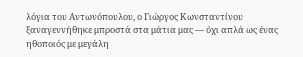λόγια του Αντωνόπουλου, ο Γιώργος Κωνσταντίνου ξαναγεννήθηκε μπροστά στα μάτια μας — όχι απλά ως ένας ηθοποιός με μεγάλη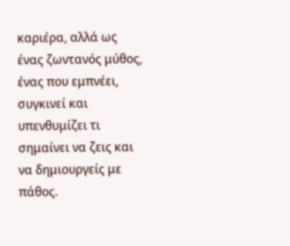καριέρα, αλλά ως ένας ζωντανός μύθος, ένας που εμπνέει, συγκινεί και υπενθυμίζει τι σημαίνει να ζεις και να δημιουργείς με πάθος.